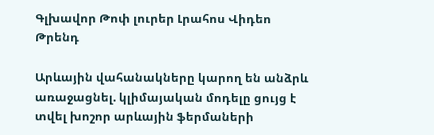Գլխավոր Թոփ լուրեր Լրահոս Վիդեո Թրենդ

Արևային վահանակները կարող են անձրև առաջացնել. կլիմայական մոդելը ցույց է տվել խոշոր արևային ֆերմաների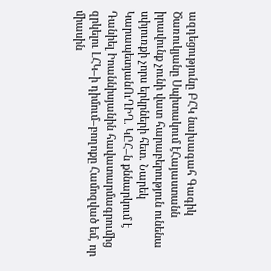ազդեցությունը ԲՀԿ նախագահ Գագիկ Ծառուկյանը Սպիտակում էՀայաստանն իրավունք չունի վատ հարաբերություն ունենա սփյուռքի չորս երկրների հետ. Նարեկ ԿարապետյանՈւՂԻՂ. ԿԸՀ–ն քննարկում է Դանիել Իոաննիսյանին հավատարմագրումից զրկելու ԼՀԿ–ի դիմում–բողոքը Համոզված եմ, որ միասին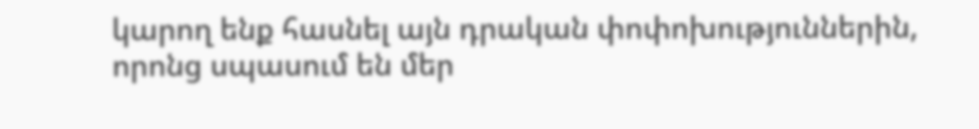կարող ենք հասնել այն դրական փոփոխություններին, որոնց սպասում են մեր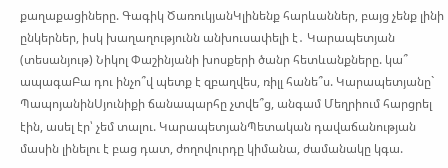քաղաքացիները. Գագիկ ԾառուկյանԿլինենք հարևաններ, բայց չենք լինի ընկերներ, իսկ խաղաղությունն անխուսափելի է․ Կարապետյան (տեսանյութ) Նիկոլ Փաշինյանի խոսքերի ծանր հետևանքները. կա՞ ապագաԲա դու ինչո՞վ պետք է զբաղվես, ռիլլ հանե՞ս. Կարապետյանը` ՊապոյանինՍյունիքի ճանապարհը չտվե՞ց, անգամ Մեղրիում հարցրել էին, ասել էր՝ չեմ տալու. ԿարապետյանՊետական դավաճանության մասին լինելու է բաց դատ, ժողովուրդը կիմանա, ժամանակը կգա.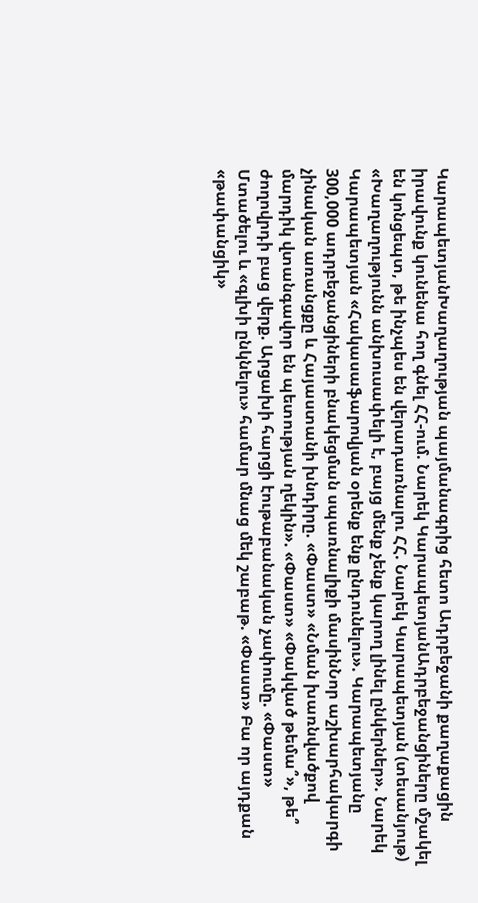ԿարապետյանԽաղաղության պայմանագրից հետո Ադրբեջանի քաղաքացին իրավունք կունենա հող գնել ՀՀ-ում. Նարեկ ԿարապետյանԱդրբեջանցիները մշակել են կոնցեպտ, թե ինչպես են վերադառնալու ՀՀ. Նարեկ Կարապետյան (տեսանյութ) «Խաղաղությունն անխուսափելի է, բայց մենք չենք կարող լինել ընկերներ». Նարեկ Կարապետյան «Հակասաֆարովյան օրենք ենք ընդունելու». Կարապետյանը 300,000 ադրբեջանցիների բնակեցման սպառնալիքի մասինՆոր աշխարհակարգի չինական առանցքը և Հայաստանի խնդիրը. «Փաստ» «Նման խառնվածքով մարդիկ վտանգավոր են պետության ղեկին». «Փաստ» «Փակված թեմա՞», թե՞ ժողովրդի բաց վերք. Արցախի հարցի էութաբանական չափումը. «Փաստ» Մտածելու և «գլխի ընկնելու» համար մնաց մեկ շաբաթ. «Փաստ» Բա որ այդքան «թափանցիկ»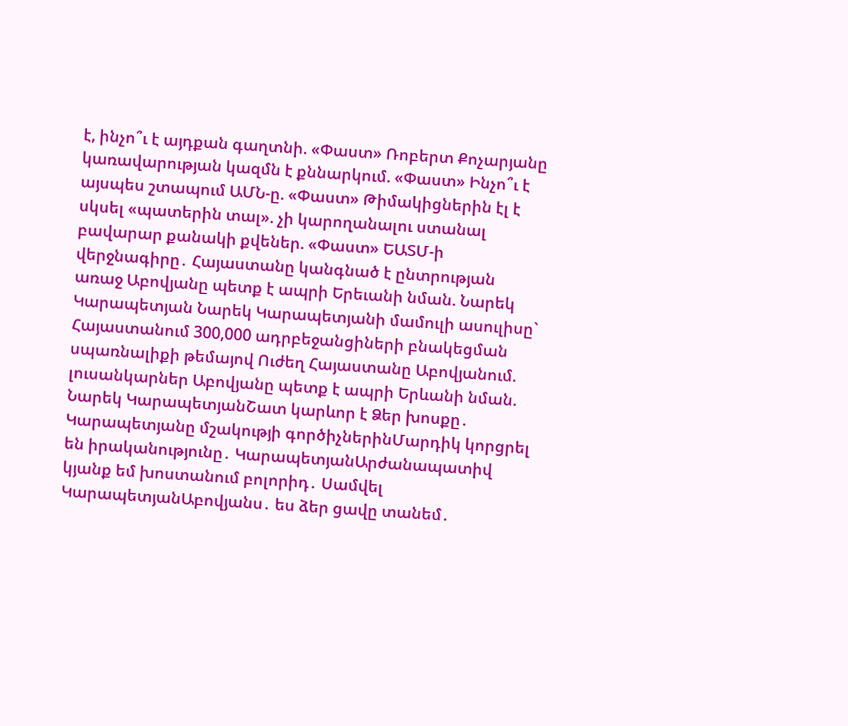է, ինչո՞ւ է այդքան գաղտնի. «Փաստ» Ռոբերտ Քոչարյանը կառավարության կազմն է քննարկում. «Փաստ» Ինչո՞ւ է այսպես շտապում ԱՄՆ-ը. «Փաստ» Թիմակիցներին էլ է սկսել «պատերին տալ». չի կարողանալու ստանալ բավարար քանակի քվեներ. «Փաստ» ԵԱՏՄ-ի վերջնագիրը․ Հայաստանը կանգնած է ընտրության առաջ Աբովյանը պետք է ապրի Երեւանի նման. Նարեկ Կարապետյան Նարեկ Կարապետյանի մամուլի ասուլիսը` Հայաստանում 300,000 ադրբեջանցիների բնակեցման սպառնալիքի թեմայով Ուժեղ Հայաստանը Աբովյանում. լուսանկարներ Աբովյանը պետք է ապրի Երևանի նման. Նարեկ ԿարապետյանՇատ կարևոր է Ձեր խոսքը․ Կարապետյանը մշակությի գործիչներինՄարդիկ կորցրել են իրականությունը․ ԿարապետյանԱրժանապատիվ կյանք եմ խոստանում բոլորիդ․ Սամվել ԿարապետյանԱբովյանս․ ես ձեր ցավը տանեմ․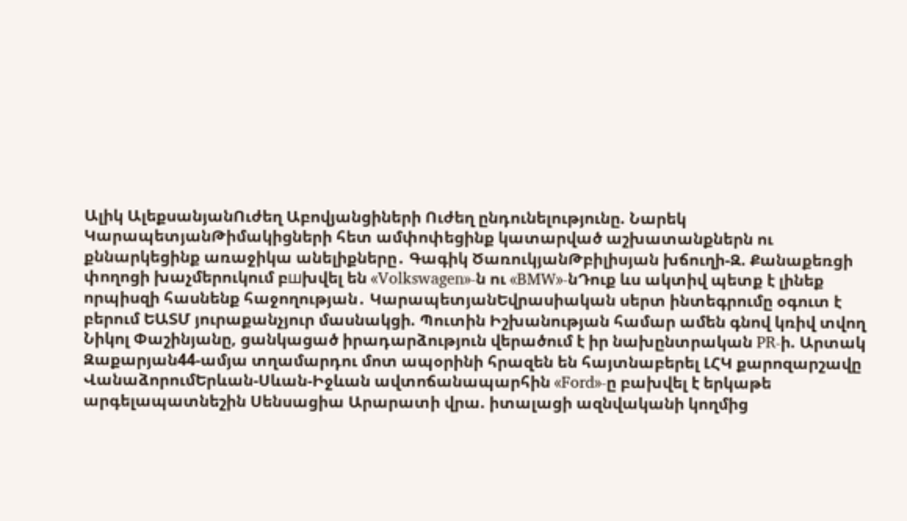Ալիկ ԱլեքսանյանՈւժեղ Աբովյանցիների Ուժեղ ընդունելությունը. Նարեկ ԿարապետյանԹիմակիցների հետ ամփոփեցինք կատարված աշխատանքներն ու քննարկեցինք առաջիկա անելիքները․ Գագիկ ԾառուկյանԹբիլիսյան խճուղի-Զ. Քանաքեռցի փողոցի խաչմերուկում բшխվել են «Volkswagen»-ն ու «BMW»-նԴուք ևս ակտիվ պետք է լինեք որպիսզի հասնենք հաջողության․ ԿարապետյանԵվրասիական սերտ ինտեգրումը օգուտ է բերում ԵԱՏՄ յուրաքանչյուր մասնակցի. Պուտին Իշխանության համար ամեն գնով կռիվ տվող Նիկոլ Փաշինյանը, ցանկացած իրադարձություն վերածում է իր նախընտրական PR-ի. Արտակ Զաքարյան44-ամյա տղամարդու մոտ ապօրինի հրազեն են հայտնաբերել ԼՀԿ քարոզարշավը ՎանաձորումԵրևան-Սևան-Իջևան ավտոճանապարհին «Ford»-ը բախվել է երկաթե արգելապատնեշին Սենսացիա Արարատի վրա. իտալացի ազնվականի կողմից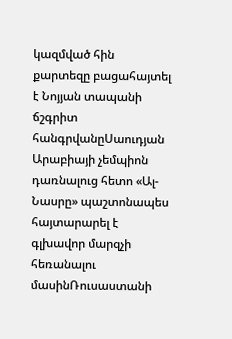կազմված հին քարտեզը բացահայտել է Նոյյան տապանի ճշգրիտ հանգրվանըՍաուդյան Արաբիայի չեմպիոն դառնալուց հետո «Ալ-Նասրը» պաշտոնապես հայտարարել է գլխավոր մարզչի հեռանալու մասինՌուսաստանի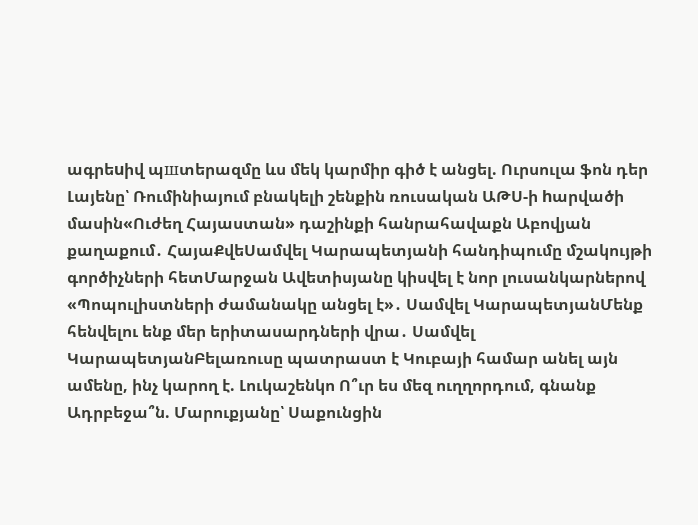ագրեuիվ պшտերազմը ևս մեկ կարմիր գիծ է անցել. Ուրսուլա ֆոն դեր Լայենը՝ Ռումինիայում բնակելի շենքին ռուսական ԱԹՍ-ի hարվածի մասին«Ուժեղ Հայաստան» դաշինքի հանրահավաքն Աբովյան քաղաքում․ ՀայաՔվեՍամվել Կարապետյանի հանդիպումը մշակույթի գործիչների հետՄարջան Ավետիսյանը կիսվել է նոր լուսանկարներով «Պոպուլիստների ժամանակը անցել է»․ Սամվել ԿարապետյանՄենք հենվելու ենք մեր երիտասարդների վրա․ Սամվել ԿարապետյանԲելառուսը պատրաստ է Կուբայի համար անել այն ամենը, ինչ կարող է. Լուկաշենկո Ո՞ւր ես մեզ ուղղորդում, գնանք Ադրբեջա՞ն. Մարուքյանը՝ Սաքունցին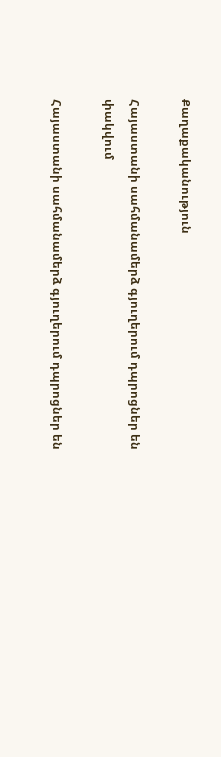Քաղաքականություն

Հայաստանի սահմանամերձ գյուղերում դպրոցներ են փակվում

Հայաստանի սահմանամերձ գյուղերում դպրոցներ են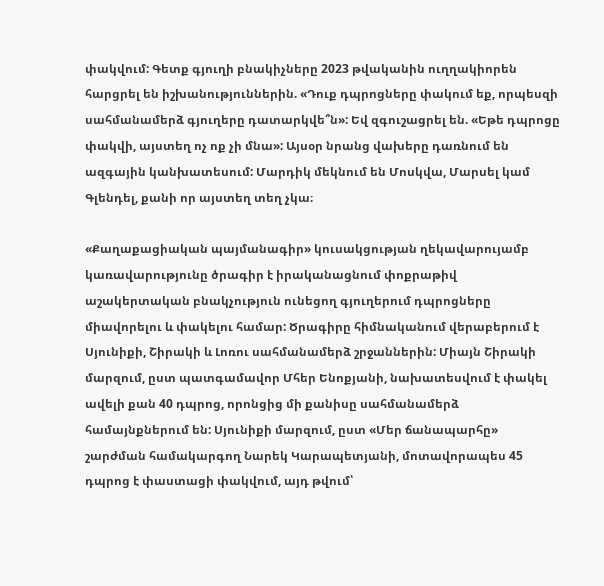փակվում: Գետք գյուղի բնակիչները 2023 թվականին ուղղակիորեն հարցրել են իշխանություններին. «Դուք դպրոցները փակում եք, որպեսզի սահմանամերձ գյուղերը դատարկվե՞ն»: Եվ զգուշացրել են. «Եթե դպրոցը փակվի, այստեղ ոչ ոք չի մնա»: Այսօր նրանց վախերը դառնում են ազգային կանխատեսում: Մարդիկ մեկնում են Մոսկվա, Մարսել կամ Գլենդել, քանի որ այստեղ տեղ չկա։

«Քաղաքացիական պայմանագիր» կուսակցության ղեկավարույամբ կառավարությունը ծրագիր է իրականացնում փոքրաթիվ աշակերտական բնակչություն ունեցող գյուղերում դպրոցները միավորելու և փակելու համար: Ծրագիրը հիմնականում վերաբերում է Սյունիքի, Շիրակի և Լոռու սահմանամերձ շրջաններին: Միայն Շիրակի մարզում, ըստ պատգամավոր Մհեր Ենոքյանի, նախատեսվում է փակել ավելի քան 40 դպրոց, որոնցից մի քանիսը սահմանամերձ համայնքներում են: Սյունիքի մարզում, ըստ «Մեր ճանապարհը» շարժման համակարգող Նարեկ Կարապետյանի, մոտավորապես 45 դպրոց է փաստացի փակվում, այդ թվում՝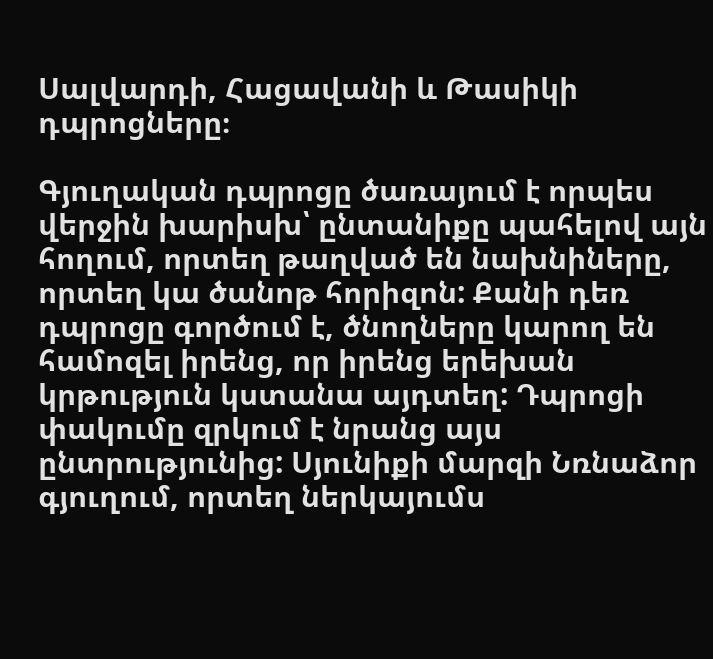Սալվարդի, Հացավանի և Թասիկի դպրոցները։

Գյուղական դպրոցը ծառայում է որպես վերջին խարիսխ՝ ընտանիքը պահելով այն հողում, որտեղ թաղված են նախնիները, որտեղ կա ծանոթ հորիզոն: Քանի դեռ դպրոցը գործում է, ծնողները կարող են համոզել իրենց, որ իրենց երեխան կրթություն կստանա այդտեղ: Դպրոցի փակումը զրկում է նրանց այս ընտրությունից: Սյունիքի մարզի Նռնաձոր գյուղում, որտեղ ներկայումս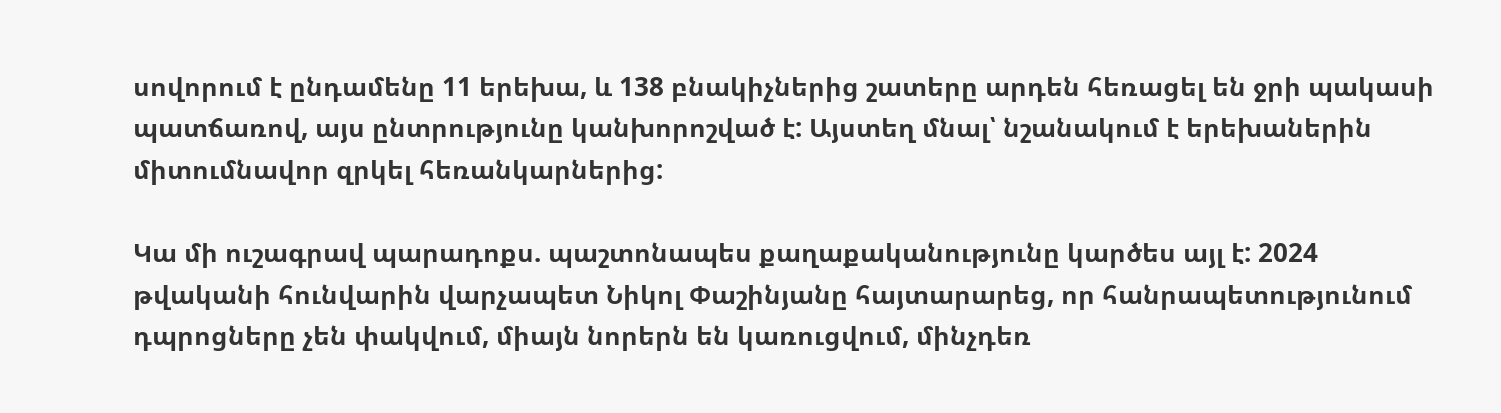սովորում է ընդամենը 11 երեխա, և 138 բնակիչներից շատերը արդեն հեռացել են ջրի պակասի պատճառով, այս ընտրությունը կանխորոշված է: Այստեղ մնալ՝ նշանակում է երեխաներին միտումնավոր զրկել հեռանկարներից:

Կա մի ուշագրավ պարադոքս. պաշտոնապես քաղաքականությունը կարծես այլ է: 2024 թվականի հունվարին վարչապետ Նիկոլ Փաշինյանը հայտարարեց, որ հանրապետությունում դպրոցները չեն փակվում, միայն նորերն են կառուցվում, մինչդեռ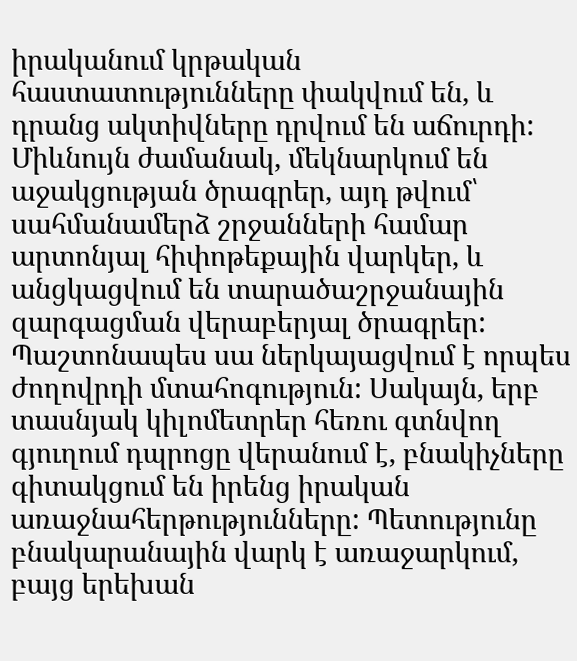իրականում կրթական հաստատությունները փակվում են, և դրանց ակտիվները դրվում են աճուրդի: Միևնույն ժամանակ, մեկնարկում են աջակցության ծրագրեր, այդ թվում՝ սահմանամերձ շրջանների համար արտոնյալ հիփոթեքային վարկեր, և անցկացվում են տարածաշրջանային զարգացման վերաբերյալ ծրագրեր: Պաշտոնապես սա ներկայացվում է որպես ժողովրդի մտահոգություն: Սակայն, երբ տասնյակ կիլոմետրեր հեռու գտնվող գյուղում դպրոցը վերանում է, բնակիչները գիտակցում են իրենց իրական առաջնահերթությունները: Պետությունը բնակարանային վարկ է առաջարկում, բայց երեխան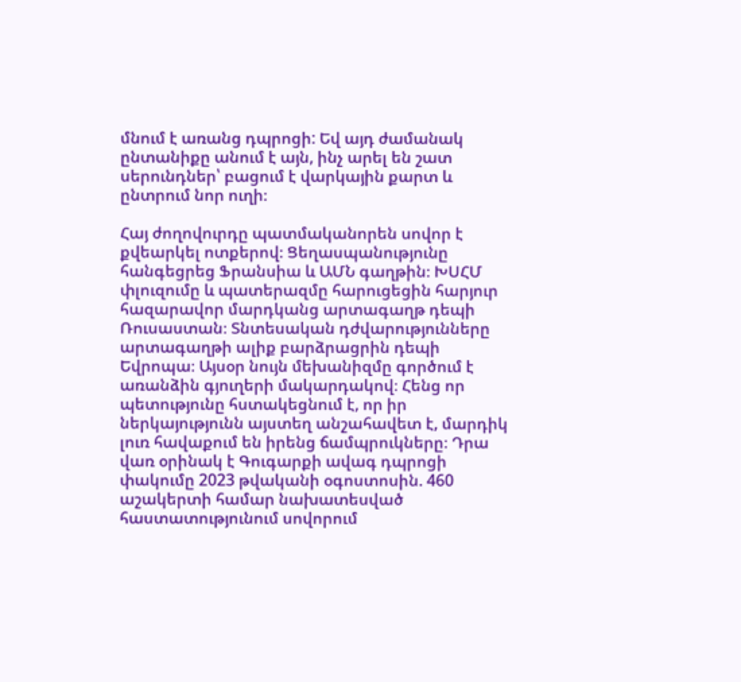մնում է առանց դպրոցի: Եվ այդ ժամանակ ընտանիքը անում է այն, ինչ արել են շատ սերունդներ՝ բացում է վարկային քարտ և ընտրում նոր ուղի։

Հայ ժողովուրդը պատմականորեն սովոր է քվեարկել ոտքերով։ Ցեղասպանությունը հանգեցրեց Ֆրանսիա և ԱՄՆ գաղթին։ ԽՍՀՄ փլուզումը և պատերազմը հարուցեցին հարյուր հազարավոր մարդկանց արտագաղթ դեպի Ռուսաստան։ Տնտեսական դժվարությունները արտագաղթի ալիք բարձրացրին դեպի Եվրոպա։ Այսօր նույն մեխանիզմը գործում է առանձին գյուղերի մակարդակով։ Հենց որ պետությունը հստակեցնում է, որ իր ներկայությունն այստեղ անշահավետ է, մարդիկ լուռ հավաքում են իրենց ճամպրուկները։ Դրա վառ օրինակ է Գուգարքի ավագ դպրոցի փակումը 2023 թվականի օգոստոսին. 460 աշակերտի համար նախատեսված հաստատությունում սովորում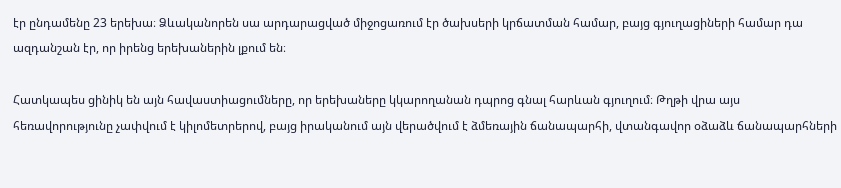էր ընդամենը 23 երեխա։ Ձևականորեն սա արդարացված միջոցառում էր ծախսերի կրճատման համար, բայց գյուղացիների համար դա ազդանշան էր, որ իրենց երեխաներին լքում են։

Հատկապես ցինիկ են այն հավաստիացումները, որ երեխաները կկարողանան դպրոց գնալ հարևան գյուղում։ Թղթի վրա այս հեռավորությունը չափվում է կիլոմետրերով, բայց իրականում այն վերածվում է ձմեռային ճանապարհի, վտանգավոր օձաձև ճանապարհների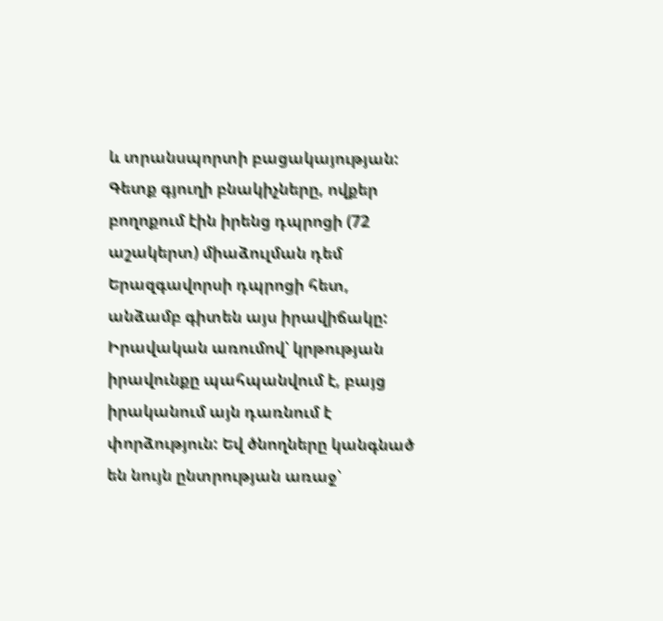և տրանսպորտի բացակայության: Գետք գյուղի բնակիչները, ովքեր բողոքում էին իրենց դպրոցի (72 աշակերտ) միաձուլման դեմ Երազգավորսի դպրոցի հետ, անձամբ գիտեն այս իրավիճակը: Իրավական առումով՝ կրթության իրավունքը պահպանվում է, բայց իրականում այն դառնում է փորձություն: Եվ ծնողները կանգնած են նույն ընտրության առաջ՝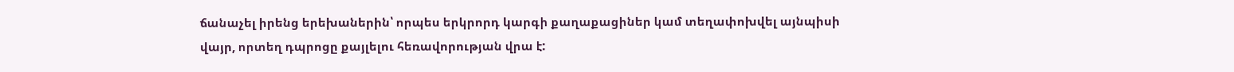ճանաչել իրենց երեխաներին՝ որպես երկրորդ կարգի քաղաքացիներ կամ տեղափոխվել այնպիսի վայր, որտեղ դպրոցը քայլելու հեռավորության վրա է: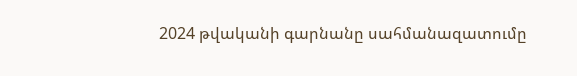2024 թվականի գարնանը սահմանազատումը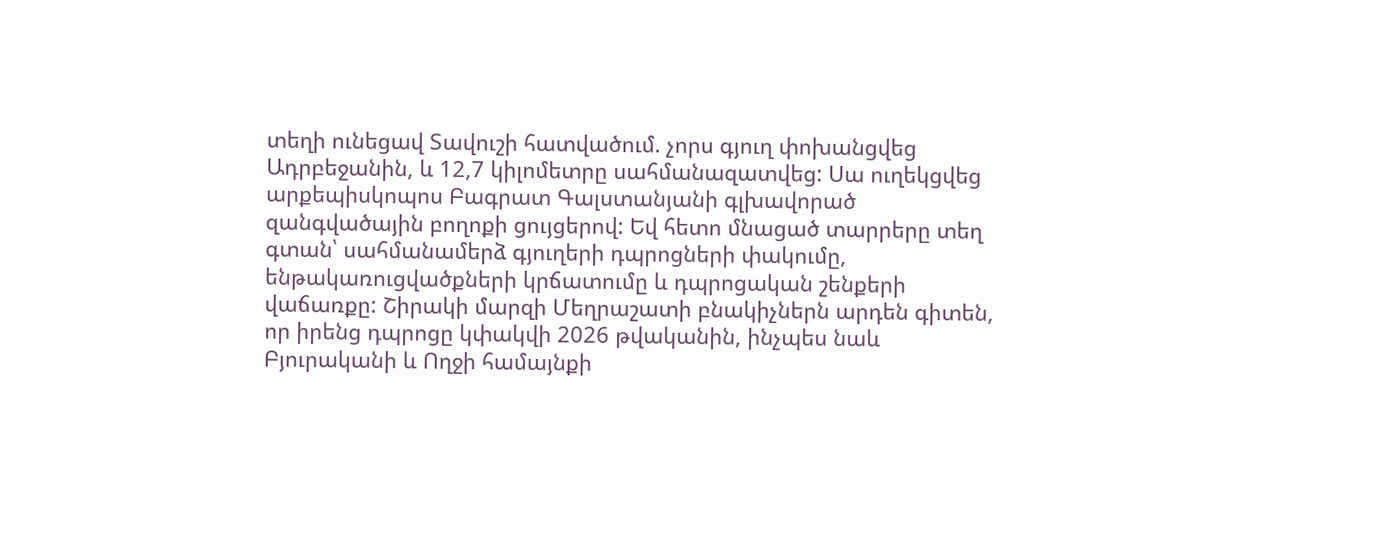տեղի ունեցավ Տավուշի հատվածում. չորս գյուղ փոխանցվեց Ադրբեջանին, և 12,7 կիլոմետրը սահմանազատվեց: Սա ուղեկցվեց արքեպիսկոպոս Բագրատ Գալստանյանի գլխավորած զանգվածային բողոքի ցույցերով: Եվ հետո մնացած տարրերը տեղ գտան՝ սահմանամերձ գյուղերի դպրոցների փակումը, ենթակառուցվածքների կրճատումը և դպրոցական շենքերի վաճառքը: Շիրակի մարզի Մեղրաշատի բնակիչներն արդեն գիտեն, որ իրենց դպրոցը կփակվի 2026 թվականին, ինչպես նաև Բյուրականի և Ողջի համայնքի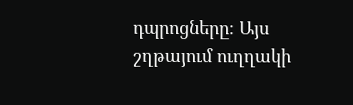դպրոցները։ Այս շղթայում ուղղակի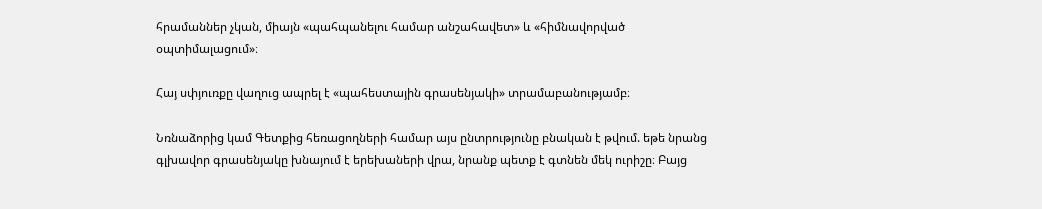հրամաններ չկան, միայն «պահպանելու համար անշահավետ» և «հիմնավորված օպտիմալացում»։

Հայ սփյուռքը վաղուց ապրել է «պահեստային գրասենյակի» տրամաբանությամբ։

Նռնաձորից կամ Գետքից հեռացողների համար այս ընտրությունը բնական է թվում. եթե նրանց գլխավոր գրասենյակը խնայում է երեխաների վրա, նրանք պետք է գտնեն մեկ ուրիշը։ Բայց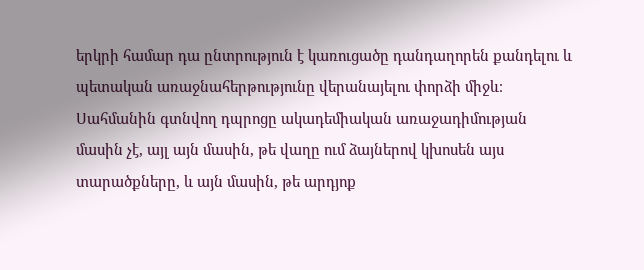երկրի համար դա ընտրություն է կառուցածը դանդաղորեն քանդելու և պետական առաջնահերթությունը վերանայելու փորձի միջև։ Սահմանին գտնվող դպրոցը ակադեմիական առաջադիմության մասին չէ, այլ այն մասին, թե վաղը ում ձայներով կխոսեն այս տարածքները, և այն մասին, թե արդյոք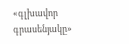«գլխավոր գրասենյակը»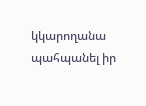կկարողանա պահպանել իր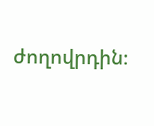ժողովրդին։